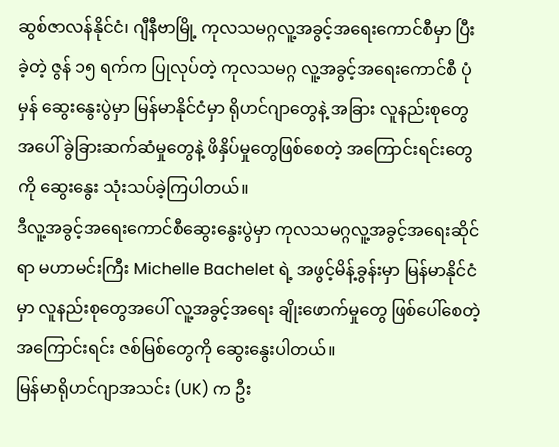ဆွစ်ဇာလန်နိုင်ငံ၊ ဂျီနီဗာမြို့ ကုလသမဂ္ဂလူ့အခွင့်အရေးကောင်စီမှာ ပြီးခဲ့တဲ့ ဇွန် ၁၅ ရက်က ပြုလုပ်တဲ့ ကုလသမဂ္ဂ လူ့အခွင့်အရေးကောင်စီ ပုံမှန် ဆွေးနွေးပွဲမှာ မြန်မာနိုင်ငံမှာ ရိုဟင်ဂျာတွေနဲ့ အခြား လူနည်းစုတွေအပေါ် ခွဲခြားဆက်ဆံမှုတွေနဲ့ ဖိနှိပ်မှုတွေဖြစ်စေတဲ့ အကြောင်းရင်းတွေကို ဆွေးနွေး သုံးသပ်ခဲ့ကြပါတယ်။
ဒီလူ့အခွင့်အရေးကောင်စီဆွေးနွေးပွဲမှာ ကုလသမဂ္ဂလူ့အခွင့်အရေးဆိုင်ရာ မဟာမင်းကြီး Michelle Bachelet ရဲ့ အဖွင့်မိန့်ခွန်းမှာ မြန်မာနိုင်ငံမှာ လူနည်းစုတွေအပေါ် လူ့အခွင့်အရေး ချိုးဖောက်မှုတွေ ဖြစ်ပေါ်စေတဲ့ အကြောင်းရင်း ဇစ်မြစ်တွေကို ဆွေးနွေးပါတယ်။
မြန်မာရိုဟင်ဂျာအသင်း (UK) က ဦး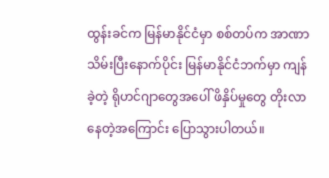ထွန်းခင်က မြန်မာနိုင်ငံမှာ စစ်တပ်က အာဏာသိမ်းပြီးနောက်ပိုင်း မြန်မာနိုင်ငံဘက်မှာ ကျန်ခဲ့တဲ့ ရိုဟင်ဂျာတွေအပေါ် ဖိနှိပ်မှုတွေ တိုးလာနေတဲ့အကြောင်း ပြောသွားပါတယ်။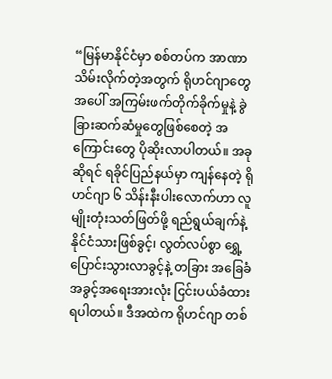“မြန်မာနိုင်ငံမှာ စစ်တပ်က အာဏာသိမ်းလိုက်တဲ့အတွက် ရိုဟင်ဂျာတွေအပေါ် အကြမ်းဖက်တိုက်ခိုက်မှုနဲ့ ခွဲခြားဆက်ဆံမှုတွေဖြစ်စေတဲ့ အကြောင်းတွေ ပိုဆိုးလာပါတယ်။ အခုဆိုရင် ရခိုင်ပြည်နယ်မှာ ကျန်နေတဲ့ ရိုဟင်ဂျာ ၆ သိန်းနီးပါးလောက်ဟာ လူမျိုးတုံးသတ်ဖြတ်ဖို့ ရည်ရွယ်ချက်နဲ့ နိုင်ငံသားဖြစ်ခွင့်၊ လွတ်လပ်စွာ ရွှေ့ပြောင်းသွားလာခွင့်နဲ့ တခြား အခြေခံအခွင့်အရေးအားလုံး ငြင်းပယ်ခံထားရပါတယ်။ ဒီအထဲက ရိုဟင်ဂျာ တစ်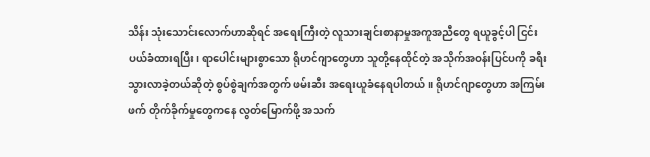သိန်း သုံးသောင်းလောက်ဟာဆိုရင် အရေးကြီးတဲ့ လူသားချင်းစာနာမှုအကူအညီတွေ ရယူခွင့်ပါ ငြင်းပယ်ခံထားရပြီး၊ ရာပေါင်းများစွာသော ရိုဟင်ဂျာတွေဟာ သူတို့နေထိုင်တဲ့ အသိုက်အဝန်းပြင်ပကို ခရီးသွားလာခဲ့တယ်ဆိုတဲ့ စွပ်စွဲချက်အတွက် ဖမ်းဆီး အရေးယူခံနေရပါတယ်။ ရိုဟင်ဂျာတွေဟာ အကြမ်းဖက် တိုက်ခိုက်မှုတွေကနေ လွတ်မြောက်ဖို့ အသက်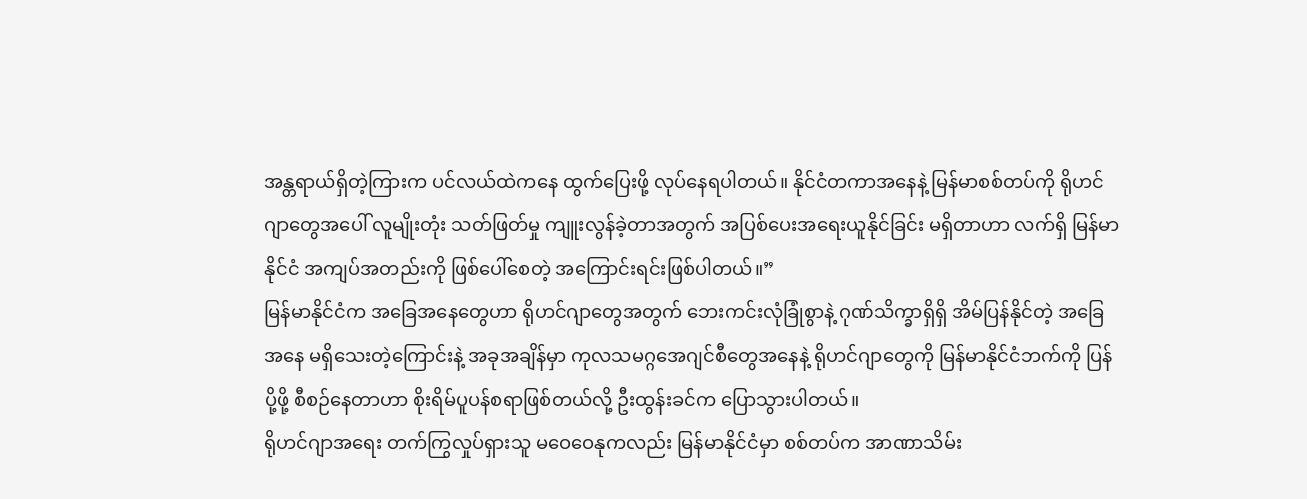အန္တရာယ်ရှိတဲ့ကြားက ပင်လယ်ထဲကနေ ထွက်ပြေးဖို့ လုပ်နေရပါတယ်။ နိုင်ငံတကာအနေနဲ့ မြန်မာစစ်တပ်ကို ရိုဟင်ဂျာတွေအပေါ် လူမျိုးတုံး သတ်ဖြတ်မှု ကျူးလွန်ခဲ့တာအတွက် အပြစ်ပေးအရေးယူနိုင်ခြင်း မရှိတာဟာ လက်ရှိ မြန်မာနိုင်ငံ အကျပ်အတည်းကို ဖြစ်ပေါ်စေတဲ့ အကြောင်းရင်းဖြစ်ပါတယ်။”
မြန်မာနိုင်ငံက အခြေအနေတွေဟာ ရိုဟင်ဂျာတွေအတွက် ဘေးကင်းလုံခြုံစွာနဲ့ ဂုဏ်သိက္ခာရှိရှိ အိမ်ပြန်နိုင်တဲ့ အခြေအနေ မရှိသေးတဲ့ကြောင်းနဲ့ အခုအချိန်မှာ ကုလသမဂ္ဂအေဂျင်စီတွေအနေနဲ့ ရိုဟင်ဂျာတွေကို မြန်မာနိုင်ငံဘက်ကို ပြန်ပို့ဖို့ စီစဉ်နေတာဟာ စိုးရိမ်ပူပန်စရာဖြစ်တယ်လို့ ဦးထွန်းခင်က ပြောသွားပါတယ်။
ရိုဟင်ဂျာအရေး တက်ကြွလှုပ်ရှားသူ မဝေဝေနုကလည်း မြန်မာနိုင်ငံမှာ စစ်တပ်က အာဏာသိမ်း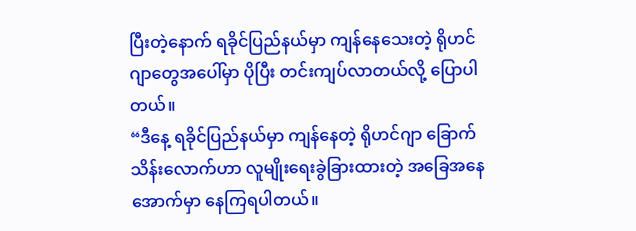ပြီးတဲ့နောက် ရခိုင်ပြည်နယ်မှာ ကျန်နေသေးတဲ့ ရိုဟင်ဂျာတွေအပေါ်မှာ ပိုပြီး တင်းကျပ်လာတယ်လို့ ပြောပါတယ်။
“ဒီနေ့ ရခိုင်ပြည်နယ်မှာ ကျန်နေတဲ့ ရိုဟင်ဂျာ ခြောက်သိန်းလောက်ဟာ လူမျိုးရေးခွဲခြားထားတဲ့ အခြေအနေအောက်မှာ နေကြရပါတယ်။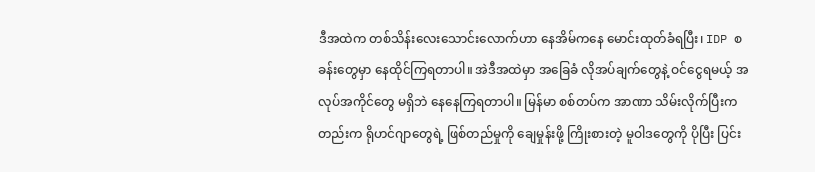ဒီအထဲက တစ်သိန်းလေးသောင်းလောက်ဟာ နေအိမ်ကနေ မောင်းထုတ်ခံရပြီး၊ IDP စခန်းတွေမှာ နေထိုင်ကြရတာပါ။ အဲဒီအထဲမှာ အခြေခံ လိုအပ်ချက်တွေနဲ့ ဝင်ငွေရမယ့် အလုပ်အကိုင်တွေ မရှိဘဲ နေနေကြရတာပါ။ မြန်မာ စစ်တပ်က အာဏာ သိမ်းလိုက်ပြီးကတည်းက ရိုဟင်ဂျာတွေရဲ့ ဖြစ်တည်မှုကို ချေမှုန်းဖို့ ကြိုးစားတဲ့ မူဝါဒတွေကို ပိုပြီး ပြင်း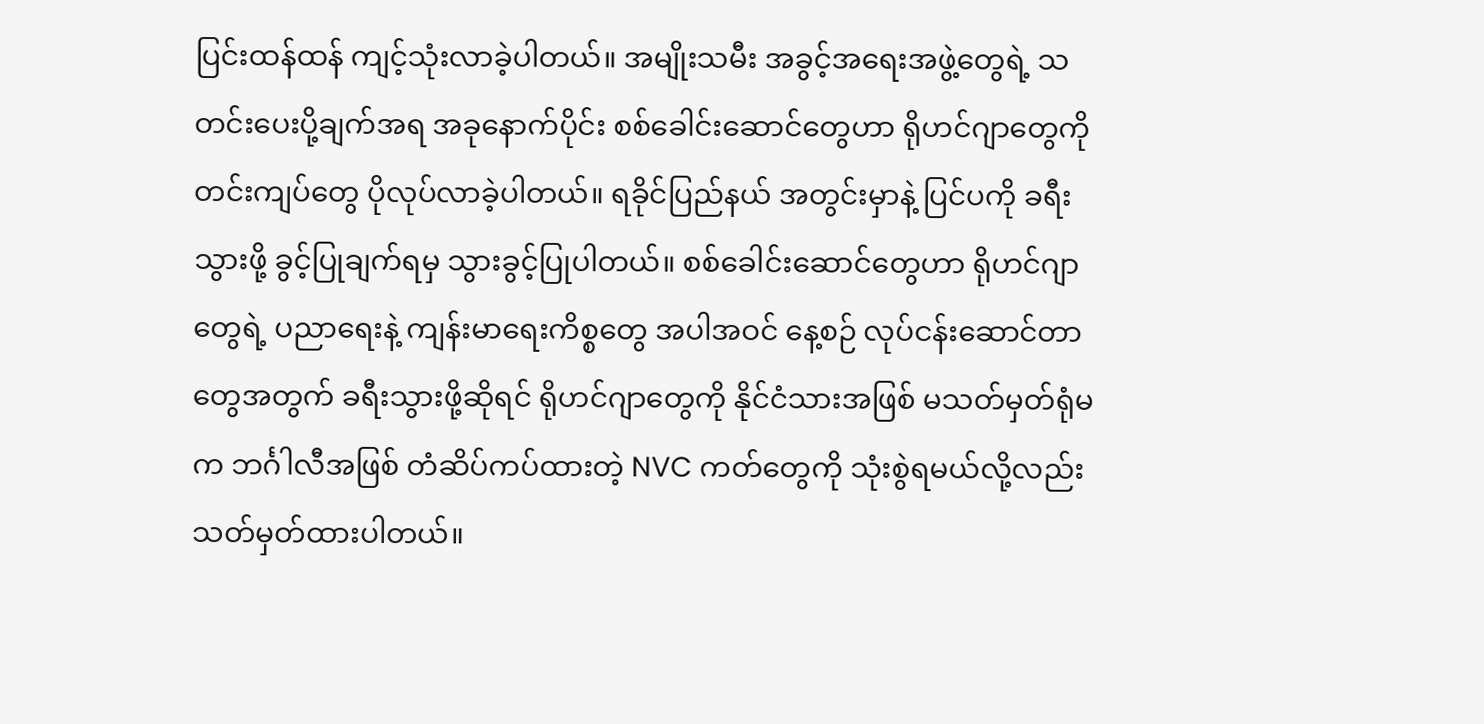ပြင်းထန်ထန် ကျင့်သုံးလာခဲ့ပါတယ်။ အမျိုးသမီး အခွင့်အရေးအဖွဲ့တွေရဲ့ သတင်းပေးပို့ချက်အရ အခုနောက်ပိုင်း စစ်ခေါင်းဆောင်တွေဟာ ရိုဟင်ဂျာတွေကို တင်းကျပ်တွေ ပိုလုပ်လာခဲ့ပါတယ်။ ရခိုင်ပြည်နယ် အတွင်းမှာနဲ့ ပြင်ပကို ခရီးသွားဖို့ ခွင့်ပြုချက်ရမှ သွားခွင့်ပြုပါတယ်။ စစ်ခေါင်းဆောင်တွေဟာ ရိုဟင်ဂျာတွေရဲ့ ပညာရေးနဲ့ ကျန်းမာရေးကိစ္စတွေ အပါအဝင် နေ့စဉ် လုပ်ငန်းဆောင်တာတွေအတွက် ခရီးသွားဖို့ဆိုရင် ရိုဟင်ဂျာတွေကို နိုင်ငံသားအဖြစ် မသတ်မှတ်ရုံမက ဘင်္ဂါလီအဖြစ် တံဆိပ်ကပ်ထားတဲ့ NVC ကတ်တွေကို သုံးစွဲရမယ်လို့လည်း သတ်မှတ်ထားပါတယ်။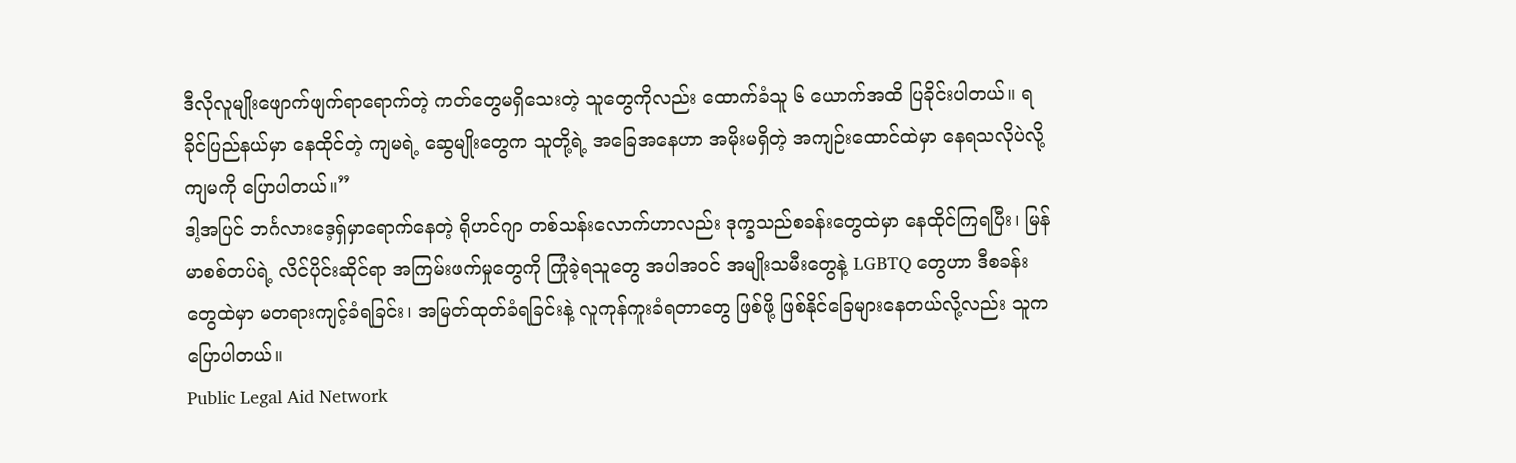ဒီလိုလူမျိုးဖျောက်ဖျက်ရာရောက်တဲ့ ကတ်တွေမရှိသေးတဲ့ သူတွေကိုလည်း ထောက်ခံသူ ၆ ယောက်အထိ ပြခိုင်းပါတယ်။ ရခိုင်ပြည်နယ်မှာ နေထိုင်တဲ့ ကျမရဲ့ ဆွေမျိုးတွေက သူတို့ရဲ့ အခြေအနေဟာ အမိုးမရှိတဲ့ အကျဉ်းထောင်ထဲမှာ နေရသလိုပဲလို့ ကျမကို ပြောပါတယ်။”
ဒါ့အပြင် ဘင်္ဂလားဒေ့ရှ်မှာရောက်နေတဲ့ ရိုဟင်ဂျာ တစ်သန်းလောက်ဟာလည်း ဒုက္ခသည်စခန်းတွေထဲမှာ နေထိုင်ကြရပြီး၊ မြန်မာစစ်တပ်ရဲ့ လိင်ပိုင်းဆိုင်ရာ အကြမ်းဖက်မှုတွေကို ကြုံခဲ့ရသူတွေ အပါအဝင် အမျိုးသမီးတွေနဲ့ LGBTQ တွေဟာ ဒီစခန်းတွေထဲမှာ မတရားကျင့်ခံရခြင်း၊ အမြတ်ထုတ်ခံရခြင်းနဲ့ လူကုန်ကူးခံရတာတွေ ဖြစ်ဖို့ ဖြစ်နိုင်ခြေများနေတယ်လို့လည်း သူက ပြောပါတယ်။
Public Legal Aid Network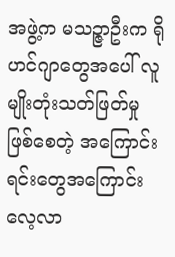အဖွဲ့က မသဉ္ဇာဦးက ရိုဟင်ဂျာတွေအပေါ် လူမျိုးတုံးသတ်ဖြတ်မှုဖြစ်စေတဲ့ အကြောင်းရင်းတွေအကြောင်း လေ့လာ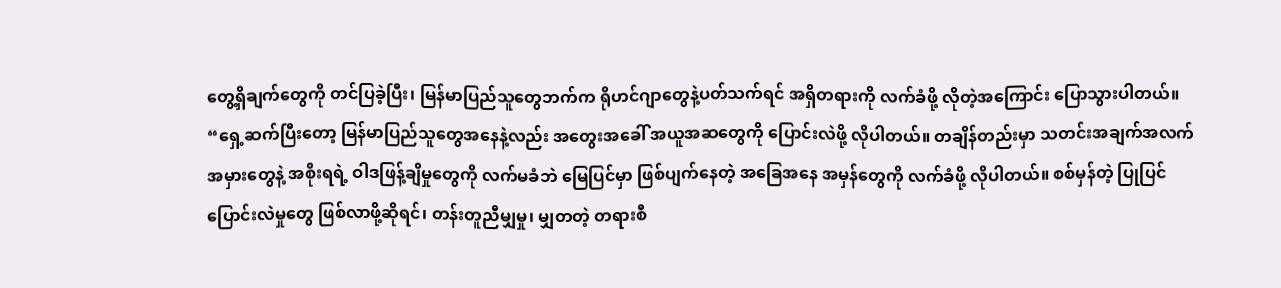တွေ့ရှိချက်တွေကို တင်ပြခဲ့ပြီး၊ မြန်မာပြည်သူတွေဘက်က ရိုဟင်ဂျာတွေနဲ့ပတ်သက်ရင် အရှိတရားကို လက်ခံဖို့ လိုတဲ့အကြောင်း ပြောသွားပါတယ်။
“ရှေ့ဆက်ပြီးတော့ မြန်မာပြည်သူတွေအနေနဲ့လည်း အတွေးအခေါ် အယူအဆတွေကို ပြောင်းလဲဖို့ လိုပါတယ်။ တချိန်တည်းမှာ သတင်းအချက်အလက် အမှားတွေနဲ့ အစိုးရရဲ့ ဝါဒဖြန့်ချိမှုတွေကို လက်မခံဘဲ မြေပြင်မှာ ဖြစ်ပျက်နေတဲ့ အခြေအနေ အမှန်တွေကို လက်ခံဖို့ လိုပါတယ်။ စစ်မှန်တဲ့ ပြုပြင်ပြောင်းလဲမှုတွေ ဖြစ်လာဖို့ဆိုရင်၊ တန်းတူညီမျှမှု၊ မျှတတဲ့ တရားစီ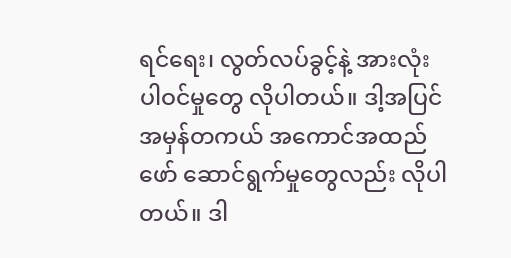ရင်ရေး၊ လွတ်လပ်ခွင့်နဲ့ အားလုံး ပါဝင်မှုတွေ လိုပါတယ်။ ဒါ့အပြင် အမှန်တကယ် အကောင်အထည်ဖော် ဆောင်ရွက်မှုတွေလည်း လိုပါတယ်။ ဒါ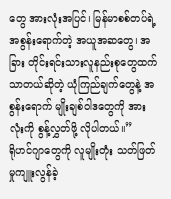တွေ အားလုံးအပြင်၊ မြန်မာစစ်တပ်ရဲ့ အစွန်းရောက်တဲ့ အယူအဆတွေ၊ အခြား တိုင်းရင်းသားလူနည်းစုတွေထက် သာတယ်ဆိုတဲ့ ယုံကြည်ချက်တွေနဲ့ အစွန်းရောက် မျိုးချစ်ဝါဒတွေကို အားလုံးကို စွန့်လွှတ်ဖို့ လိုပါတယ်။”
ရိုဟင်ဂျာတွေကို လူမျိုးတုံး သတ်ဖြတ်မှုကျူးလွန်ခဲ့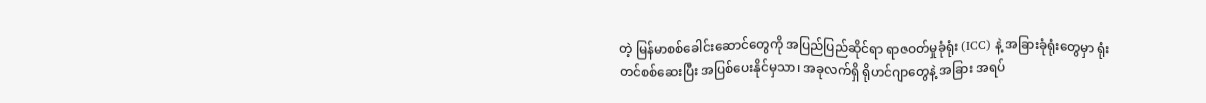တဲ့ မြန်မာစစ်ခေါင်းဆောင်တွေကို အပြည်ပြည်ဆိုင်ရာ ရာဇဝတ်မှုခုံရုံး (ICC) နဲ့ အခြားခုံရုံးတွေမှာ ရုံးတင်စစ်ဆေးပြီး အပြစ်ပေးနိုင်မှသာ၊ အခုလက်ရှိ ရိုဟင်ဂျာတွေနဲ့ အခြား အရပ်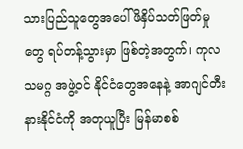သားပြည်သူတွေအပေါ် ဖိနှိပ်သတ်ဖြတ်မှုတွေ ရပ်တန့်သွားမှာ ဖြစ်တဲ့အတွက်၊ ကုလသမဂ္ဂ အဖွဲ့ဝင် နိုင်ငံတွေအနေနဲ့ အာဂျင်တီးနားနိုင်ငံကို အတုယူပြီး မြန်မာစစ်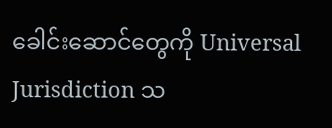ခေါင်းဆောင်တွေကို Universal Jurisdiction သ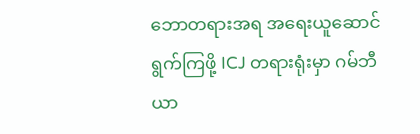ဘောတရားအရ အရေးယူဆောင်ရွက်ကြဖို့ ICJ တရားရုံးမှာ ဂမ်ဘီယာ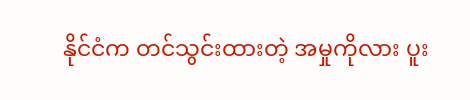နိုင်ငံက တင်သွင်းထားတဲ့ အမှုကိုလား ပူး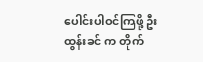ပေါင်းပါဝင်ကြဖို့ ဦးထွန်းခင် က တိုက်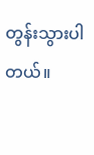တွန်းသွားပါတယ်။